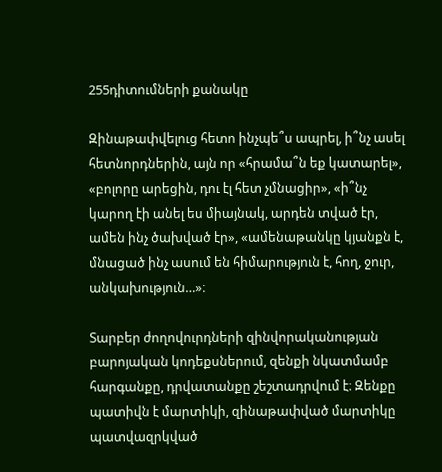255դիտումների քանակը

Զինաթափվելուց հետո ինչպե՞ս ապրել, ի՞նչ ասել հետնորդներին, այն որ «հրամա՞ն եք կատարել», «բոլորը արեցին, դու էլ հետ չմնացիր», «ի՞նչ կարող էի անել ես միայնակ, արդեն տված էր, ամեն ինչ ծախված էր», «ամենաթանկը կյանքն է, մնացած ինչ ասում են հիմարություն է, հող, ջուր, անկախություն…»։

Տարբեր ժողովուրդների զինվորականության բարոյական կոդեքսներում, զենքի նկատմամբ հարգանքը, դրվատանքը շեշտադրվում է։ Զենքը պատիվն է մարտիկի, զինաթափված մարտիկը պատվազրկված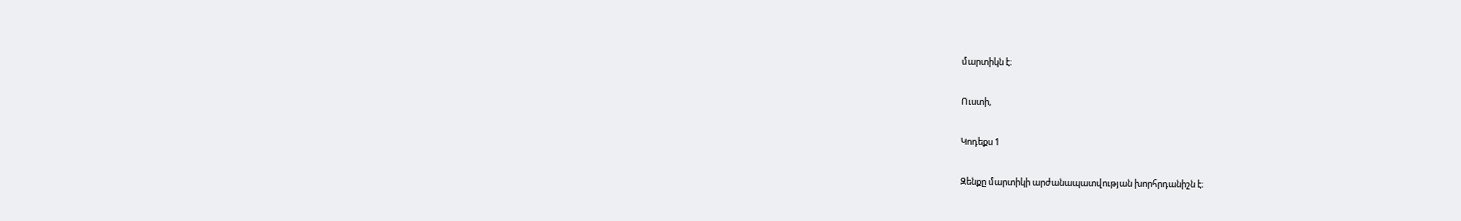մարտիկն է։

Ուստի,

Կոդեքս 1

Զենքը մարտիկի արժանապատվության խորհրդանիշն է։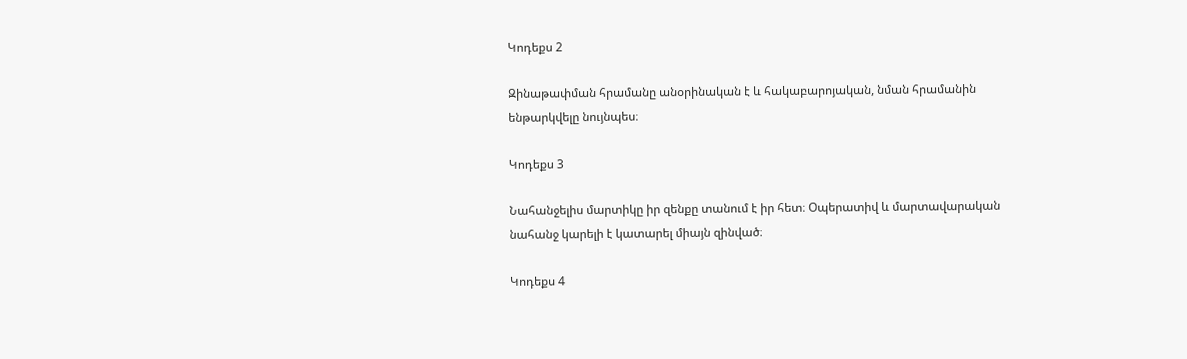Կոդեքս 2

Զինաթափման հրամանը անօրինական է և հակաբարոյական, նման հրամանին ենթարկվելը նույնպես։

Կոդեքս 3

Նահանջելիս մարտիկը իր զենքը տանում է իր հետ։ Օպերատիվ և մարտավարական նահանջ կարելի է կատարել միայն զինված։

Կոդեքս 4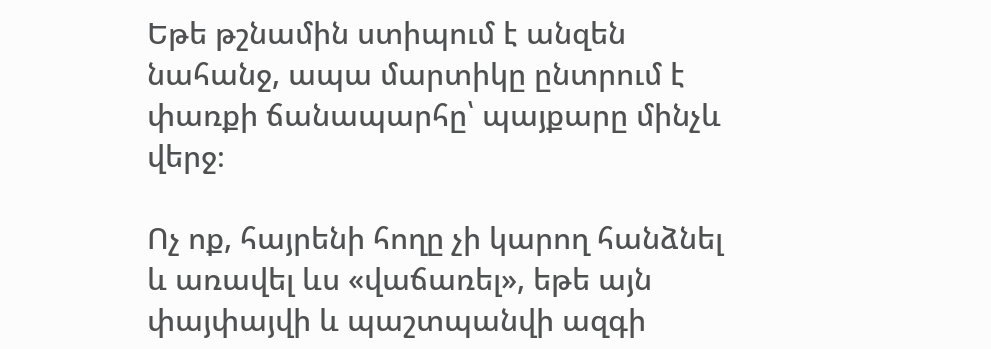Եթե թշնամին ստիպում է անզեն նահանջ, ապա մարտիկը ընտրում է փառքի ճանապարհը՝ պայքարը մինչև վերջ։

Ոչ ոք, հայրենի հողը չի կարող հանձնել և առավել ևս «վաճառել», եթե այն փայփայվի և պաշտպանվի ազգի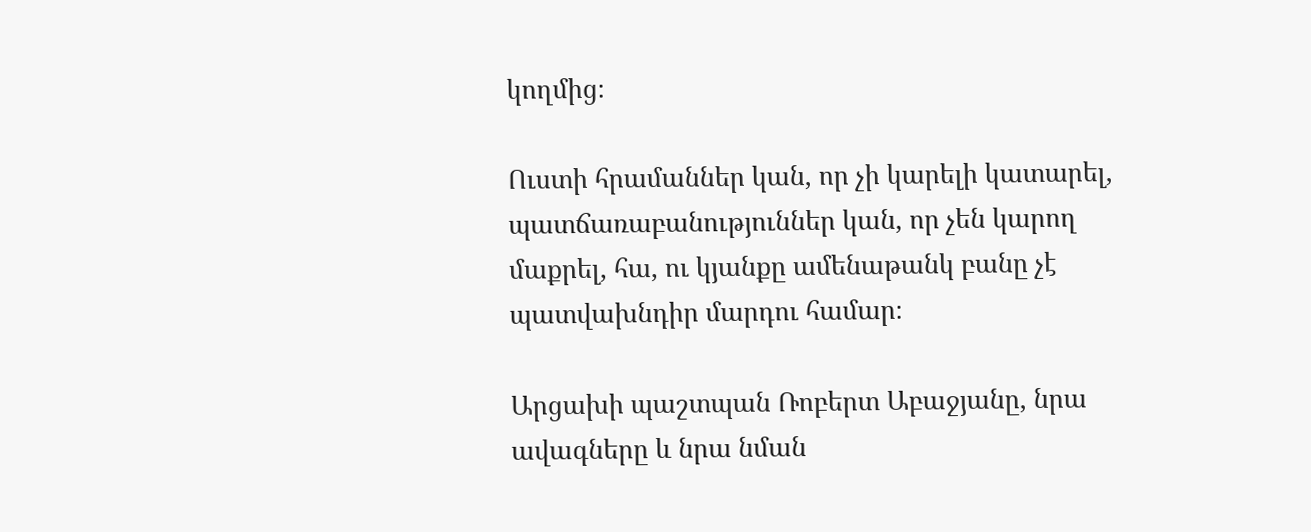կողմից։

Ուստի հրամաններ կան, որ չի կարելի կատարել, պատճառաբանություններ կան, որ չեն կարող մաքրել, հա, ու կյանքը ամենաթանկ բանը չէ պատվախնդիր մարդու համար։

Արցախի պաշտպան Ռոբերտ Աբաջյանը, նրա ավագները և նրա նման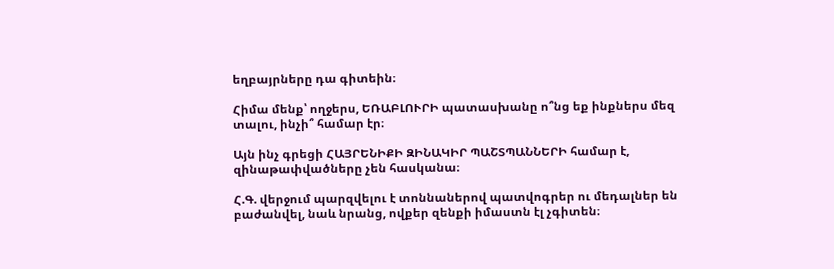եղբայրները դա գիտեին։

Հիմա մենք՝ ողջերս, ԵՌԱԲԼՈՒՐԻ պատասխանը ո՞նց եք ինքներս մեզ տալու, ինչի՞ համար էր։

Այն ինչ գրեցի ՀԱՅՐԵՆԻՔԻ ԶԻՆԱԿԻՐ ՊԱՇՏՊԱՆՆԵՐԻ համար է, զինաթափվածները չեն հասկանա։

Հ.Գ. վերջում պարզվելու է տոննաներով պատվոգրեր ու մեդալներ են բաժանվել, նաև նրանց, ովքեր զենքի իմաստն էլ չգիտեն։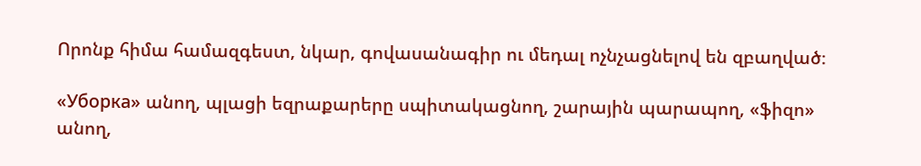Որոնք հիմա համազգեստ, նկար, գովասանագիր ու մեդալ ոչնչացնելով են զբաղված։

«Уборка» անող, պլացի եզրաքարերը սպիտակացնող, շարային պարապող, «ֆիզո» անող,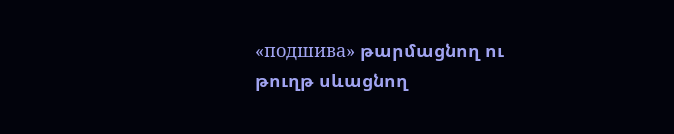«подшива» թարմացնող ու թուղթ սևացնող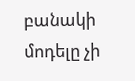բանակի մոդելը չի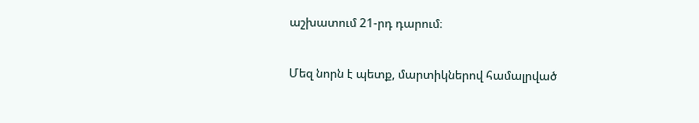աշխատում 21-րդ դարում։

Մեզ նորն է պետք, մարտիկներով համալրված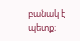բանակ է պետք։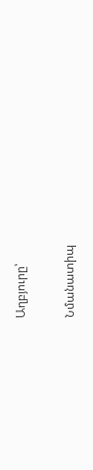Աղբյուրը՝

Նմանատիպ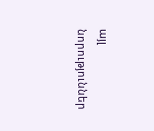այլ նորություններ